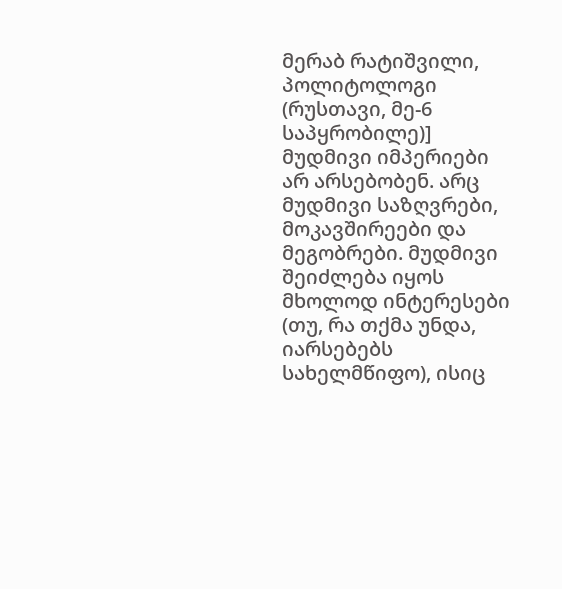მერაბ რატიშვილი, პოლიტოლოგი (რუსთავი, მე-6 საპყრობილე)]
მუდმივი იმპერიები არ არსებობენ. არც მუდმივი საზღვრები, მოკავშირეები და მეგობრები. მუდმივი შეიძლება იყოს მხოლოდ ინტერესები (თუ, რა თქმა უნდა, იარსებებს სახელმწიფო), ისიც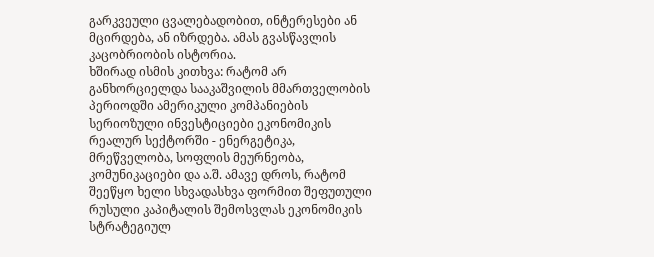გარკვეული ცვალებადობით, ინტერესები ან მცირდება, ან იზრდება. ამას გვასწავლის კაცობრიობის ისტორია.
ხშირად ისმის კითხვა: რატომ არ განხორციელდა სააკაშვილის მმართველობის პერიოდში ამერიკული კომპანიების სერიოზული ინვესტიციები ეკონომიკის რეალურ სექტორში - ენერგეტიკა, მრეწველობა, სოფლის მეურნეობა, კომუნიკაციები და ა.შ. ამავე დროს, რატომ შეეწყო ხელი სხვადასხვა ფორმით შეფუთული რუსული კაპიტალის შემოსვლას ეკონომიკის სტრატეგიულ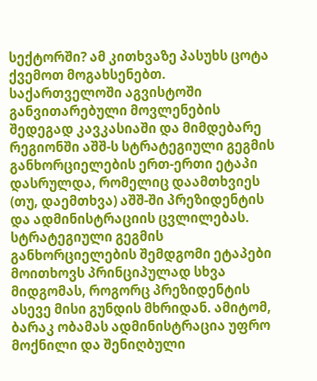სექტორში? ამ კითხვაზე პასუხს ცოტა ქვემოთ მოგახსენებთ.
საქართველოში აგვისტოში განვითარებული მოვლენების შედეგად კავკასიაში და მიმდებარე რეგიონში აშშ-ს სტრატეგიული გეგმის განხორციელების ერთ-ერთი ეტაპი დასრულდა, რომელიც დაამთხვიეს (თუ, დაემთხვა) აშშ-ში პრეზიდენტის და ადმინისტრაციის ცვლილებას. სტრატეგიული გეგმის განხორციელების შემდგომი ეტაპები მოითხოვს პრინციპულად სხვა მიდგომას, როგორც პრეზიდენტის ასევე მისი გუნდის მხრიდან. ამიტომ, ბარაკ ობამას ადმინისტრაცია უფრო მოქნილი და შენიღბული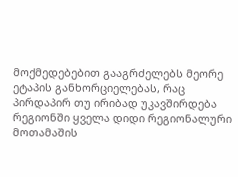მოქმედებებით გააგრძელებს მეორე ეტაპის განხორციელებას, რაც პირდაპირ თუ ირიბად უკავშირდება რეგიონში ყველა დიდი რეგიონალური მოთამაშის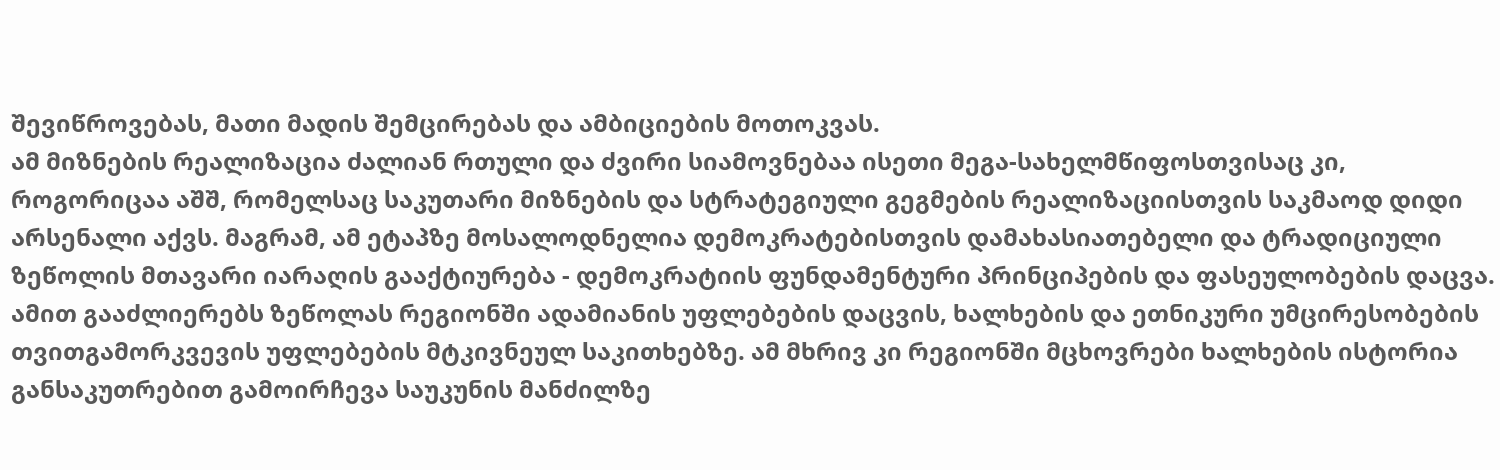შევიწროვებას, მათი მადის შემცირებას და ამბიციების მოთოკვას.
ამ მიზნების რეალიზაცია ძალიან რთული და ძვირი სიამოვნებაა ისეთი მეგა-სახელმწიფოსთვისაც კი, როგორიცაა აშშ, რომელსაც საკუთარი მიზნების და სტრატეგიული გეგმების რეალიზაციისთვის საკმაოდ დიდი არსენალი აქვს. მაგრამ, ამ ეტაპზე მოსალოდნელია დემოკრატებისთვის დამახასიათებელი და ტრადიციული ზეწოლის მთავარი იარაღის გააქტიურება - დემოკრატიის ფუნდამენტური პრინციპების და ფასეულობების დაცვა. ამით გააძლიერებს ზეწოლას რეგიონში ადამიანის უფლებების დაცვის, ხალხების და ეთნიკური უმცირესობების თვითგამორკვევის უფლებების მტკივნეულ საკითხებზე. ამ მხრივ კი რეგიონში მცხოვრები ხალხების ისტორია განსაკუთრებით გამოირჩევა საუკუნის მანძილზე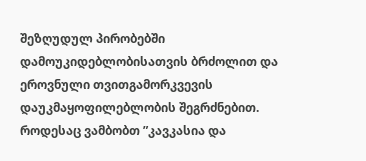შეზღუდულ პირობებში დამოუკიდებლობისათვის ბრძოლით და ეროვნული თვითგამორკვევის დაუკმაყოფილებლობის შეგრძნებით.
როდესაც ვამბობთ ”კავკასია და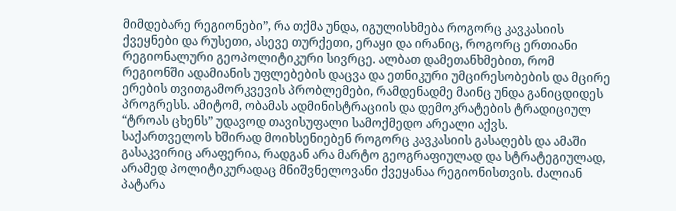მიმდებარე რეგიონები”, რა თქმა უნდა, იგულისხმება როგორც კავკასიის ქვეყნები და რუსეთი, ასევე თურქეთი, ერაყი და ირანიც, როგორც ერთიანი რეგიონალური გეოპოლიტიკური სივრცე. ალბათ დამეთანხმებით, რომ რეგიონში ადამიანის უფლებების დაცვა და ეთნიკური უმცირესობების და მცირე ერების თვითგამორკვევის პრობლემები, რამდენადმე მაინც უნდა განიცდიდეს პროგრესს. ამიტომ, ობამას ადმინისტრაციის და დემოკრატების ტრადიციულ “ტროას ცხენს” უდავოდ თავისუფალი სამოქმედო არეალი აქვს.
საქართველოს ხშირად მოიხსენიებენ როგორც კავკასიის გასაღებს და ამაში გასაკვირიც არაფერია, რადგან არა მარტო გეოგრაფიულად და სტრატეგიულად, არამედ პოლიტიკურადაც მნიშვნელოვანი ქვეყანაა რეგიონისთვის. ძალიან პატარა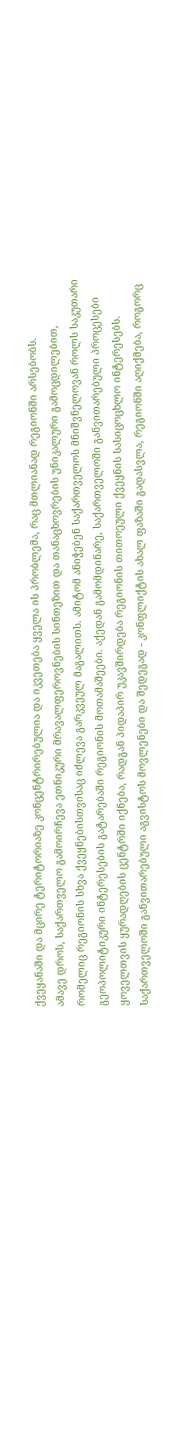ქვეყანაში და მცირე ტერიტორიაზე კონცენტრირებულია და იკვეთება ყველა ის პრობლემა, რაც მთლიანად რეგიონში არსებობს.
ამავე დროს, საქართველო გამოირჩევა ეთნიკური მრავალფეროვნების სინთეზით და თანაცხოვრების უნიკალური გამოცდილებით, რომელიც რეგიონის სხვა ქვეყნებისთვისაც იძლევა გარკვეულ მაგალითს. ამიტომ ანიჭებენ საქართველოს მნიშვნელოვან როლს საკუთარი გეოპოლიტიკური ინტერესების გატარებაში რეგიონის მოთამაშეები. აქედან გამომდინარე, საქართველოში განვითარებული პროცესები ყოველთვის ყურადღების ცენტრში იქნება, რადგან პიდაპირ უკავშირდება რეგიონის თითოეული ქვეყნის სასიცოცხლო ინტერესებს.
საქართველოში განვითარებული აგვისტოს მოვლენები და შედეგად - კონფლიქტის ახალ ფაზაში გადასვლა, რეგიონში აღიქმება, როგორც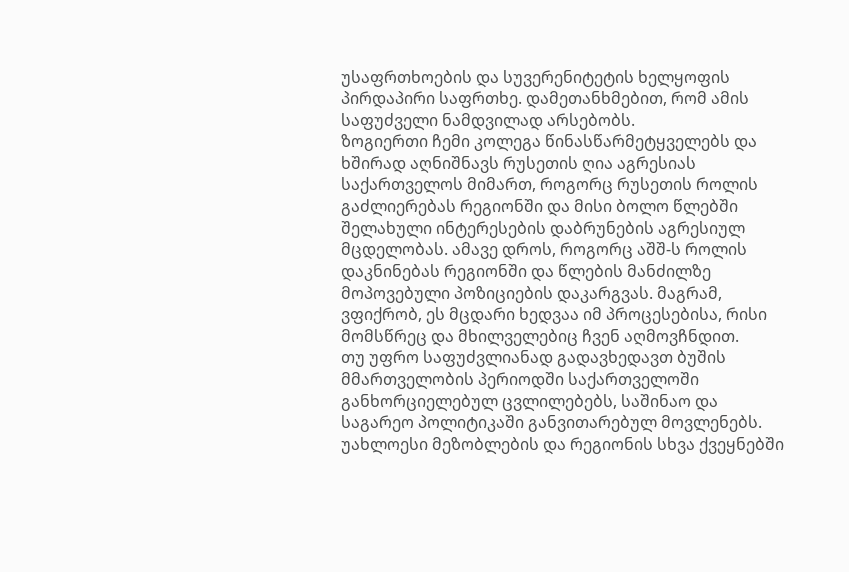უსაფრთხოების და სუვერენიტეტის ხელყოფის პირდაპირი საფრთხე. დამეთანხმებით, რომ ამის საფუძველი ნამდვილად არსებობს.
ზოგიერთი ჩემი კოლეგა წინასწარმეტყველებს და ხშირად აღნიშნავს რუსეთის ღია აგრესიას საქართველოს მიმართ, როგორც რუსეთის როლის გაძლიერებას რეგიონში და მისი ბოლო წლებში შელახული ინტერესების დაბრუნების აგრესიულ მცდელობას. ამავე დროს, როგორც აშშ-ს როლის დაკნინებას რეგიონში და წლების მანძილზე მოპოვებული პოზიციების დაკარგვას. მაგრამ, ვფიქრობ, ეს მცდარი ხედვაა იმ პროცესებისა, რისი მომსწრეც და მხილველებიც ჩვენ აღმოვჩნდით.
თუ უფრო საფუძვლიანად გადავხედავთ ბუშის მმართველობის პერიოდში საქართველოში განხორციელებულ ცვლილებებს, საშინაო და საგარეო პოლიტიკაში განვითარებულ მოვლენებს. უახლოესი მეზობლების და რეგიონის სხვა ქვეყნებში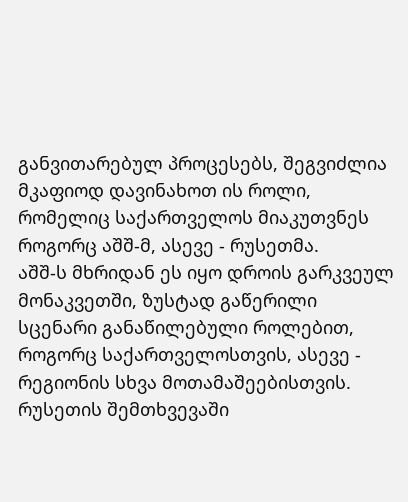განვითარებულ პროცესებს, შეგვიძლია მკაფიოდ დავინახოთ ის როლი, რომელიც საქართველოს მიაკუთვნეს როგორც აშშ-მ, ასევე - რუსეთმა.
აშშ-ს მხრიდან ეს იყო დროის გარკვეულ მონაკვეთში, ზუსტად გაწერილი სცენარი განაწილებული როლებით, როგორც საქართველოსთვის, ასევე - რეგიონის სხვა მოთამაშეებისთვის. რუსეთის შემთხვევაში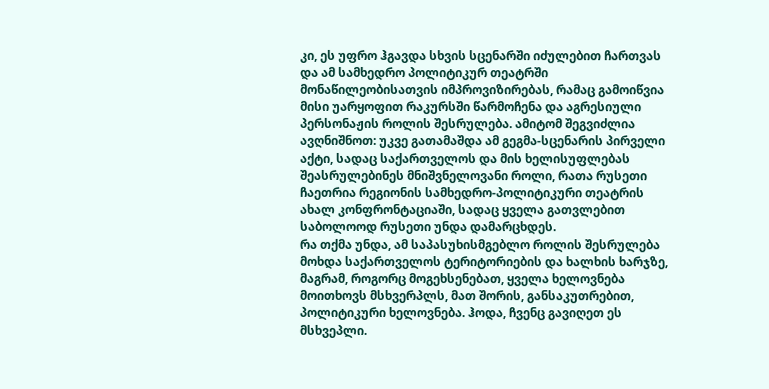კი, ეს უფრო ჰგავდა სხვის სცენარში იძულებით ჩართვას და ამ სამხედრო პოლიტიკურ თეატრში მონაწილეობისათვის იმპროვიზირებას, რამაც გამოიწვია მისი უარყოფით რაკურსში წარმოჩენა და აგრესიული პერსონაჟის როლის შესრულება. ამიტომ შეგვიძლია ავღნიშნოთ: უკვე გათამაშდა ამ გეგმა-სცენარის პირველი აქტი, სადაც საქართველოს და მის ხელისუფლებას შეასრულებინეს მნიშვნელოვანი როლი, რათა რუსეთი ჩაეთრია რეგიონის სამხედრო-პოლიტიკური თეატრის ახალ კონფრონტაციაში, სადაც ყველა გათვლებით საბოლოოდ რუსეთი უნდა დამარცხდეს.
რა თქმა უნდა, ამ საპასუხისმგებლო როლის შესრულება მოხდა საქართველოს ტერიტორიების და ხალხის ხარჯზე, მაგრამ, როგორც მოგეხსენებათ, ყველა ხელოვნება მოითხოვს მსხვერპლს, მათ შორის, განსაკუთრებით, პოლიტიკური ხელოვნება. ჰოდა, ჩვენც გავიღეთ ეს მსხვეპლი.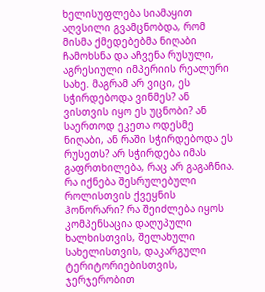ხელისუფლება სიამაყით აღვსილი გვამცნობდა, რომ მისმა ქმედებებმა ნიღაბი ჩამოხსნა და აჩვენა რუსული, აგრესიული იმპერიის რეალური სახე. მაგრამ არ ვიცი, ეს სჭირდებოდა ვინმეს? ან ვისთვის იყო ეს უცნობი? ან საერთოდ ეკეთა ოდესმე ნიღაბი, ან რაში სჭირდებოდა ეს რუსეთს? არ სჭირდება იმას გაფრთხილება, რაც არ გაგაჩნია. რა იქნება შესრულებული როლისთვის ქვეყნის ჰონორარი? რა შეიძლება იყოს კომპენსაცია დაღუპული ხალხისთვის, შელახული სახელისთვის, დაკარგული ტერიტორიებისთვის, ჯერჯერობით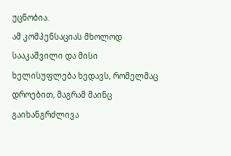უცნობია.
ამ კომპენსაციას მხოლოდ სააკაშვილი და მისი ხელისუფლება ხედავს, რომელმაც დროებით, მაგრამ მაინც გაიხანგრძლივა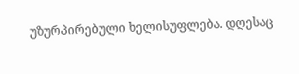უზურპირებული ხელისუფლება. დღესაც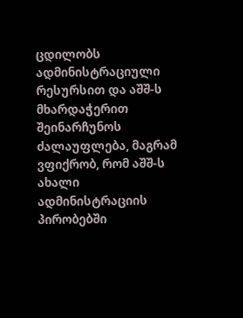ცდილობს ადმინისტრაციული რესურსით და აშშ-ს მხარდაჭერით შეინარჩუნოს ძალაუფლება, მაგრამ ვფიქრობ, რომ აშშ-ს ახალი ადმინისტრაციის პირობებში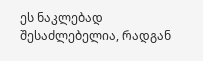ეს ნაკლებად შესაძლებელია, რადგან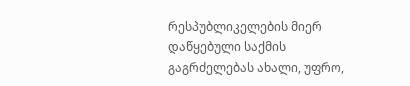რესპუბლიკელების მიერ დაწყებული საქმის გაგრძელებას ახალი, უფრო,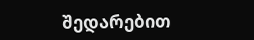შედარებით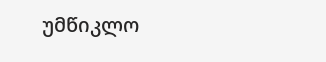უმწიკლო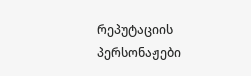რეპუტაციის პერსონაჟები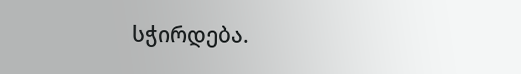სჭირდება.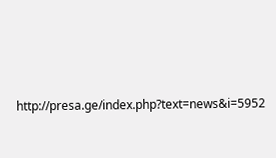http://presa.ge/index.php?text=news&i=5952